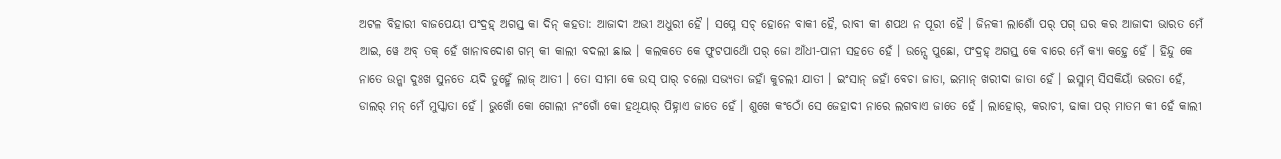ଅଟଳ ବିହାରୀ ବାଜପେୟୀ ପଂଦ୍ରହ୍ ଅଗସ୍ତ୍ କା ଦିନ୍ କହତା: ଆଜାଦୀ ଅଭୀ ଅଧୁରୀ ହୈ । ସପ୍ନେ ସଚ୍ ହୋନେ ବାକୀ ହୈ, ରାବୀ କୀ ଶପଥ ନ ପୂରୀ ହୈ । ଜିନକୀ ଲାଶୋଁ ପର୍ ପଗ୍ ଘର କର ଆଜାଦୀ ଭାରତ ମେଁ ଆଇ, ୱେ ଅବ୍ ତକ୍ ହେଁ ଖାନାବଦୋଶ ଗମ୍ କୀ କାଲୀ ବଦଲୀ ଛାଇ । କଲକତେ କେ ଫୁଟପାଥୋଁ ପର୍ ଜୋ ଆଁଧୀ-ପାନୀ ସହତେ ହେଁ । ଉନ୍ସେ ପୁଛୋ, ପଂଦ୍ରହ୍ ଅଗସ୍ତ୍ କେ ବାରେ ମେଁ କ୍ୟା କହ୍ତେ ହେଁ । ହିନ୍ଦୁ କେ ନାତେ ଉନ୍କା ଦୁଃଖ ସୁନତେ ୟଦି ତୁହ୍ମେଁ ଲାଜ୍ ଆତୀ । ତୋ ସୀମା କେ ଉସ୍ ପାର୍ ଚଲୋ ସଭ୍ୟତା ଜହାଁ କୁଚଲୀ ଯାତୀ । ଇଂସାନ୍ ଜହାଁ ବେଚା ଜାତା, ଇମାନ୍ ଖରୀଦା ଜାତା ହେଁ । ଇସ୍ଲାମ୍ ସିସକିୟାଁ ଭରତା ହେଁ, ଡାଲର୍ ମନ୍ ମେଁ ମୁସ୍କାତା ହେଁ । ଭୁଖୋଁ କୋ ଗୋଲୀ ନଂଗୋଁ କୋ ହଥିୟାର୍ ପିହ୍ନାଏ ଜାତେ ହେଁ । ଶୁଖେ କଂଠୋଁ ସେ ଜେହାଦୀ ନାରେ ଲଗବାଏ ଜାତେ ହେଁ । ଲାହୋର୍, କରାଚୀ, ଢାକା ପର୍ ମାତମ କୀ ହେଁ କାଲୀ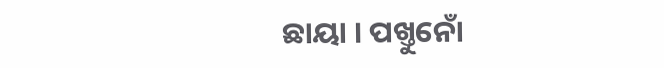ଛାୟା । ପଖ୍ତୁନୋଁ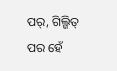ପର୍, ଗିଲ୍ଗିତ୍ ପର ହେଁ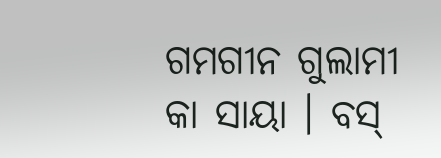ଗମଗୀନ ଗୁଲାମୀ କା ସାୟା । ବସ୍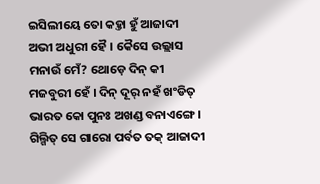ଇସିଲୀୟେ ତୋ କହ୍ତା ହୁଁ ଆଜାଦୀ ଅଭୀ ଅଧୁରୀ ହୈ । କୈସେ ଉଲ୍ଲାସ ମନାଉଁ ମେଁ? ଥୋଡ଼େ ଦିନ୍ କୀ ମଜବୁରୀ ହେଁ । ଦିନ୍ ଦୂର୍ ନହଁ ଖଂଡିତ୍ ଭାରତ କୋ ପୁନଃ ଅଖଣ୍ଡ ବନାଏଙ୍ଗେ । ଗିଲ୍ଗିତ୍ ସେ ଗାରୋ ପର୍ବତ ତକ୍ ଆଜାଦୀ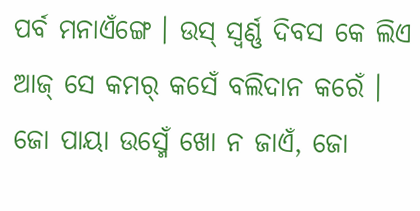ପର୍ବ ମନାଏଁଙ୍ଗେ । ଉସ୍ ସ୍ୱର୍ଣ୍ଣ ଦିବସ କେ ଲିଏ ଆଜ୍ ସେ କମର୍ କସେଁ ବଲିଦାନ କରେଁ । ଜୋ ପାୟା ଉସ୍ମେଁ ଖୋ ନ ଜାଏଁ, ଜୋ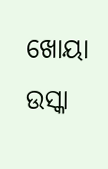ଖୋୟା ଉସ୍କା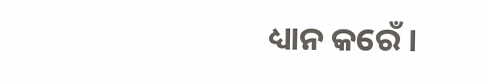ଧ୍ୟାନ କରେଁ ।